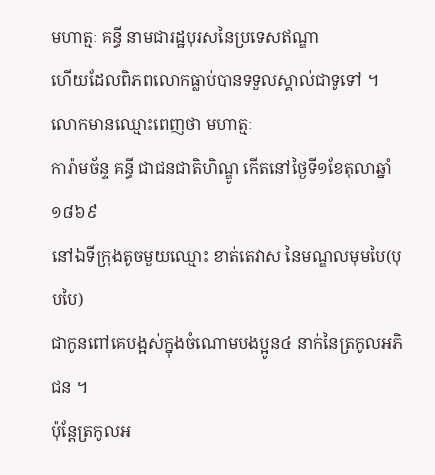មហាត្មៈ គន្ធី នាមជារដ្ឋបុរសនៃប្រទេសឥណ្ឌា
ហើយដែលពិភពលោកធ្លាប់បានទទួលស្គាល់ជាទូទៅ ។ លោកមានឈ្មោះពេញថា មហាត្មៈ
ការ៉ាមច័ន្ទ គន្ធី ជាជនជាតិហិណ្ឌូ កើតនៅថៃ្ងទី១ខែតុលាឆ្នាំ ១៨៦៩
នៅឯទីក្រុងតូចមួយឈ្មោះ ខាត់តេវាស នៃមណ្ឌលមុមបៃ(បុបបៃ)
ជាកូនពៅគេបង្អស់ក្នុងចំណោមបងប្អូន៤ នាក់នៃត្រកូលអភិជន ។
ប៉ុន្តែត្រកូលអ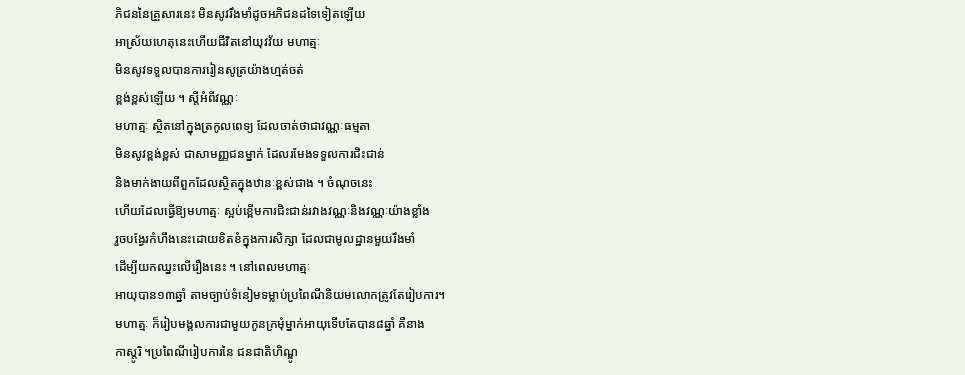ភិជននៃគ្រួសារនេះ មិនសូវរឹងមាំដូចអភិជនដទៃទៀតឡើយ
អាស្រ័យហេតុនេះហើយជីវិតនៅយុវវ័យ មហាត្មៈ
មិនសូវទទួលបានការរៀនសូត្រយ៉ាងហ្មត់ចត់
ខ្ពង់ខ្ពស់ឡើយ ។ ស្តីអំពីវណ្ណៈ
មហាត្មៈ ស្ថិតនៅក្នុងត្រកូលពេទ្យ ដែលចាត់ថាជាវណ្ណៈធម្មតា
មិនសូវខ្ពង់ខ្ពស់ ជាសាមញ្ញជនម្នាក់ ដែលរមែងទទួលការជិះជាន់
និងមាក់ងាយពីពួកដែលស្ថិតក្នុងឋានៈខ្ពស់ជាង ។ ចំណុចនេះ
ហើយដែលធ្វើឱ្យមហាត្មៈ ស្អប់ខ្ពើមការជិះជាន់រវាងវណ្ណៈនិងវណ្ណៈយ៉ាងខ្លាំង
រួចបង្វែរកំហឹងនេះដោយខិតខំក្នុងការសិក្សា ដែលជាមូលដ្ឋានមួយរឹងមាំ
ដើម្បីយកឈ្នះលើរឿងនេះ ។ នៅពេលមហាត្មៈ
អាយុបាន១៣ឆ្នាំ តាមច្បាប់ទំនៀមទម្លាប់ប្រពៃណីនិយមលោកត្រូវតែរៀបការ។
មហាត្មៈ ក៏រៀបមង្គលការជាមួយកូនក្រមុំម្នាក់អាយុទើបតែបាន៨ឆ្នាំ គឺនាង
កាស្តូរិ ។ប្រពៃណីរៀបការនៃ ជនជាតិហិណ្ឌូ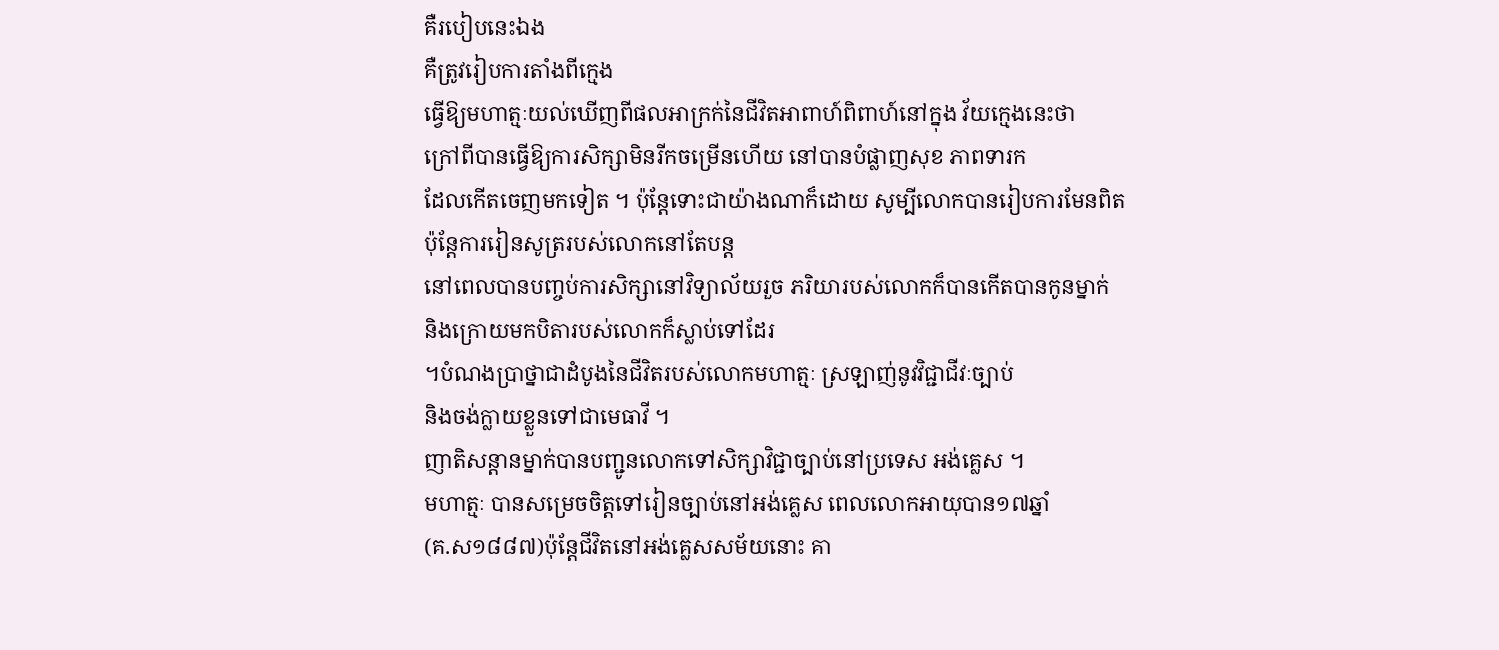គឺរបៀបនេះឯង
គឺត្រូវរៀបការតាំងពីក្មេង
ធ្វើឱ្យមហាត្មៈយល់ឃើញពីផលអាក្រក់នៃជីវិតអាពាហ៍ពិពាហ៍នៅក្នុង វ័យក្មេងនេះថា
ក្រៅពីបានធ្វើឱ្យការសិក្សាមិនរីកចម្រើនហើយ នៅបានបំផ្លាញសុខ ភាពទារក
ដែលកើតចេញមកទៀត ។ ប៉ុន្តែទោះជាយ៉ាងណាក៏ដោយ សូម្បីលោកបានរៀបការមែនពិត
ប៉ុន្តែការរៀនសូត្ររបស់លោកនៅតែបន្ត
នៅពេលបានបញ្ចប់ការសិក្សានៅវិទ្យាល័យរួច ភរិយារបស់លោកក៏បានកើតបានកូនម្នាក់
និងក្រោយមកបិតារបស់លោកក៏ស្លាប់ទៅដែរ
។បំណងប្រាថ្នាជាដំបូងនៃជីវិតរបស់លោកមហាត្មៈ ស្រឡាញ់នូវវិជ្ជាជីវៈច្បាប់
និងចង់ក្លាយខ្លួនទៅជាមេធាវី ។
ញាតិសន្តានម្នាក់បានបញ្ជូនលោកទៅសិក្សាវិជ្ជាច្បាប់នៅប្រទេស អង់គ្លេស ។
មហាត្មៈ បានសម្រេចចិត្តទៅរៀនច្បាប់នៅអង់គ្លេស ពេលលោកអាយុបាន១៧ឆ្នាំ
(គ.ស១៨៨៧)ប៉ុន្តែជីវិតនៅអង់គ្លេសសម័យនោះ គា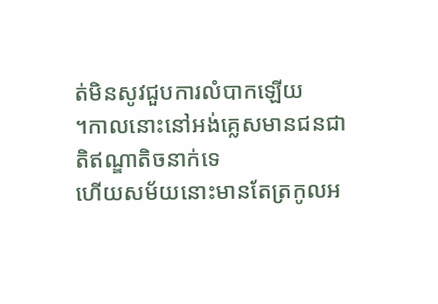ត់មិនសូវជួបការលំបាកឡើយ
។កាលនោះនៅអង់គ្លេសមានជនជាតិឥណ្ឌាតិចនាក់ទេ
ហើយសម័យនោះមានតែត្រកូលអ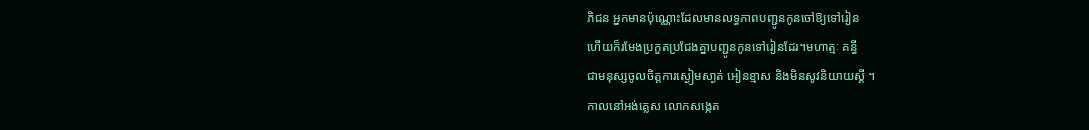ភិជន អ្នកមានប៉ុណ្ណោះដែលមានលទ្ធភាពបញ្ជូនកូនចៅឱ្យទៅរៀន
ហើយក៏រមែងប្រកួតប្រជែងគ្នាបញ្ជូនកូនទៅរៀនដែរ។មហាត្មៈ គន្ធី
ជាមនុស្សចូលចិត្តការស្ងៀមសា្ងត់ អៀនខ្មាស និងមិនសូវនិយាយស្តី ។
កាលនៅអង់គ្លេស លោកសង្កេត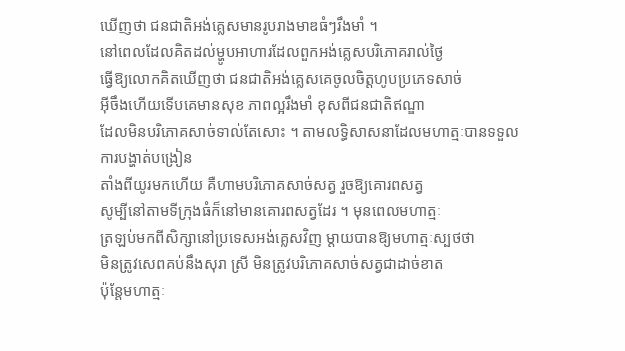ឃើញថា ជនជាតិអង់គ្លេសមានរូបរាងមាឌធំៗរឹងមាំ ។
នៅពេលដែលគិតដល់ម្ហូបអាហារដែលពួកអង់គ្លេសបរិភោគរាល់ថៃ្ង
ធ្វើឱ្យលោកគិតឃើញថា ជនជាតិអង់គ្លេសគេចូលចិត្តហូបប្រភេទសាច់
អ៊ីចឹងហើយទើបគេមានសុខ ភាពល្អរឹងមាំ ខុសពីជនជាតិឥណ្ឌា
ដែលមិនបរិភោគសាច់ទាល់តែសោះ ។ តាមលទ្ធិសាសនាដែលមហាត្មៈបានទទួលការបង្ហាត់បង្រៀន
តាំងពីយូរមកហើយ គឺហាមបរិភោគសាច់សត្វ រួចឱ្យគោរពសត្វ
សូម្បីនៅតាមទីក្រុងធំក៏នៅមានគោរពសត្វដែរ ។ មុនពេលមហាត្មៈ
ត្រឡប់មកពីសិក្សានៅប្រទេសអង់គ្លេសវិញ ម្តាយបានឱ្យមហាត្មៈស្បថថា
មិនត្រូវសេពគប់នឹងសុរា ស្រី មិនត្រូវបរិភោគសាច់សត្វជាដាច់ខាត
ប៉ុន្តែមហាត្មៈ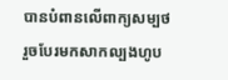បានបំពានលើពាក្យសម្បថ
រួចបែរមកសាកល្បងហូប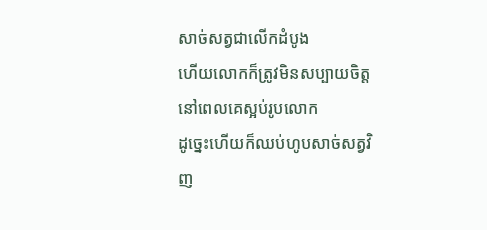សាច់សត្វជាលើកដំបូង
ហើយលោកក៏ត្រូវមិនសប្បាយចិត្តនៅពេលគេស្អប់រូបលោក
ដូច្នេះហើយក៏ឈប់ហូបសាច់សត្វវិញ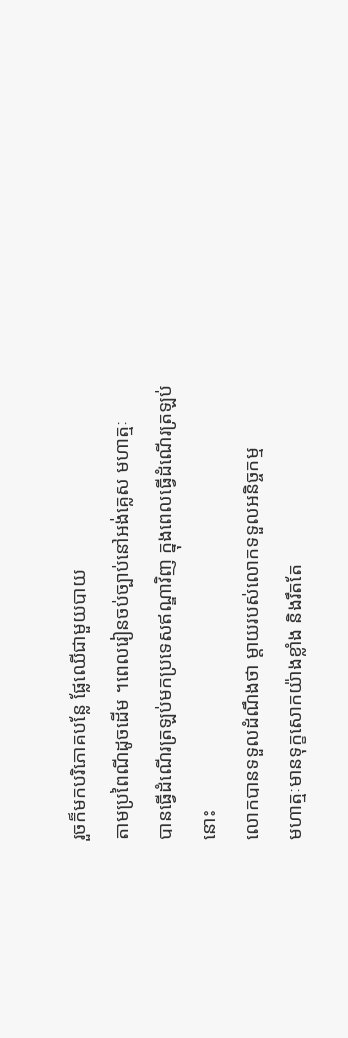រួចក៏មកបរិភោគបន្លែ ផ្លែឈើជាមួយបាយ
តាមប្រពៃណីដូចដើម ។ពេលរៀនចប់ច្បាប់នៅអង់គ្លេស មហាត្មៈ
បានធ្វើដំណើរត្រឡប់មកប្រទេសឥណ្ឌាវិញ ក្នុងពេលធ្វើដំណើរត្រឡប់នោះ
លោកបានទទួលដំណឹងថា ម្តាយរបស់លោកទទួលអនិច្ចកម្ម
មហាត្មៈមានទុក្ខសោកយ៉ាងខ្លាំង និងរឹតតែ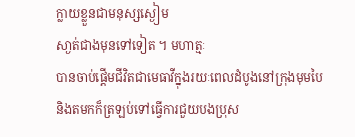ក្លាយខ្លួនជាមនុស្សស្ងៀម
សា្ងត់ជាងមុនទៅទៀត ។ មហាត្មៈ
បានចាប់ផ្តើមជីវិតជាមេធាវីក្នុងរយៈពេលដំបូងនៅក្រុងមុមបៃ
និងតមកក៏ត្រឡប់ទៅធ្វើការជួយបងប្រុស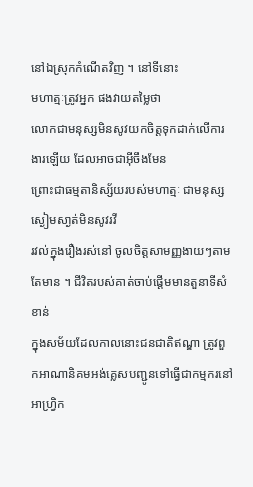នៅឯស្រុកកំណើតវិញ ។ នៅទីនោះ
មហាត្មៈត្រូវអ្នក ផងវាយតម្លៃថា
លោកជាមនុស្សមិនសូវយកចិត្តទុកដាក់លើការងារឡើយ ដែលអាចជាអ៊ីចឹងមែន
ព្រោះជាធម្មតានិស្ស័យរបស់មហាត្មៈ ជាមនុស្ស ស្ងៀមសា្ងត់មិនសូវរវី
រវល់ក្នុងរឿងរស់នៅ ចូលចិត្តសាមញ្ញងាយៗតាមតែមាន ។ ជីវិតរបស់គាត់ចាប់ផ្តើមមានតួនាទីសំខាន់
ក្នុងសម័យដែលកាលនោះជនជាតិឥណ្ឌា ត្រូវពួកអាណានិគមអង់គ្លេសបញ្ជូនទៅធ្វើជាកម្មករនៅអាហ្វ្រិក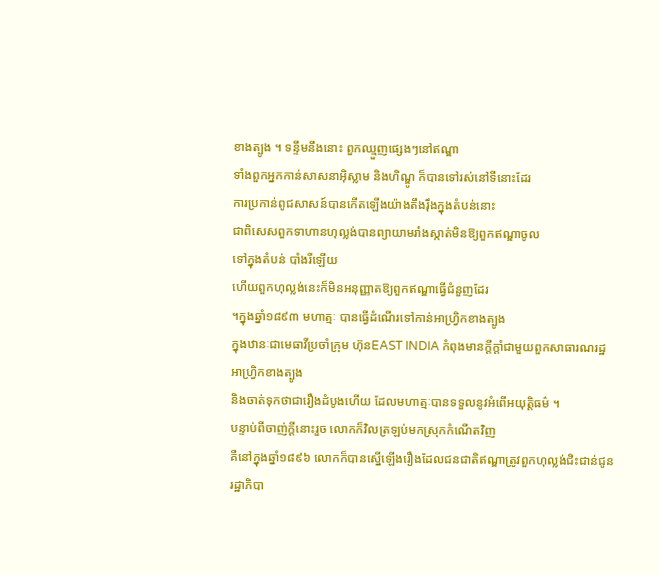ខាងត្បូង ។ ទន្ទឹមនឹងនោះ ពួកឈ្មួញផ្សេងៗនៅឥណ្ឌា
ទាំងពួកអ្នកកាន់សាសនាអ៊ិស្លាម និងហិណ្ឌូ ក៏បានទៅរស់នៅទីនោះដែរ
ការប្រកាន់ពូជសាសន៍បានកើតឡើងយ៉ាងតឹងរ៉ឹងក្នុងតំបន់នោះ
ជាពិសេសពួកទាហានហុល្លង់បានព្យាយាមរាំងស្កាត់មិនឱ្យពួកឥណ្ឌាចូល
ទៅក្នុងតំបន់ បាំងរីឡើយ
ហើយពួកហុល្លង់នេះក៏មិនអនុញ្ញាតឱ្យពួកឥណ្ឌាធ្វើជំនួញដែរ
។ក្នុងឆ្នាំ១៨៩៣ មហាត្មៈ បានធ្វើដំណើរទៅកាន់អាហ្វ្រិកខាងត្បូង
ក្នុងឋានៈជាមេធាវីប្រចាំក្រុម ហ៊ុនEAST INDIA កំពុងមានក្តីក្តាំជាមួយពួកសាធារណរដ្ឋអាហ្វ្រិកខាងត្បូង
និងចាត់ទុកថាជារឿងដំបូងហើយ ដែលមហាត្មៈបានទទួលនូវអំពើអយុត្តិធម៌ ។
បន្ទាប់ពីចាញ់ក្តីនោះរួច លោកក៏វិលត្រឡប់មកស្រុកកំណើតវិញ
គឺនៅក្នុងឆ្នាំ១៨៩៦ លោកក៏បានស្នើឡើងរឿងដែលជនជាតិឥណ្ឌាត្រូវពួកហុល្លង់ជិះជាន់ជូន
រដ្ឋាភិបា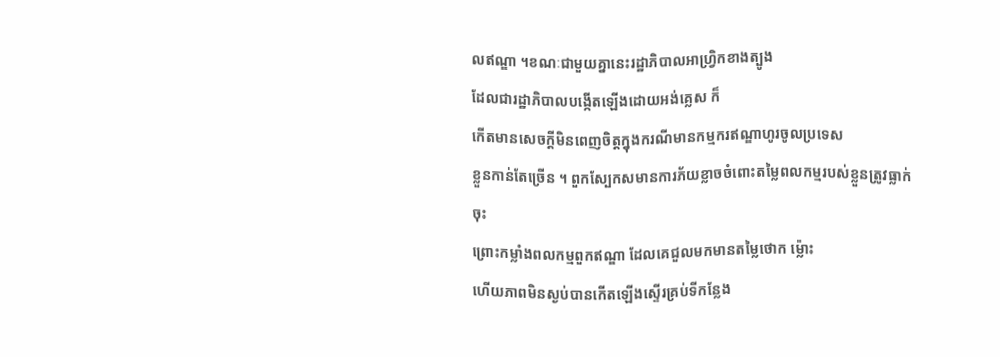លឥណ្ឌា ។ខណៈជាមួយគ្នានេះរដ្ឋាភិបាលអាហ្វ្រិកខាងត្បូង
ដែលជារដ្ឋាភិបាលបង្កើតឡើងដោយអង់គ្លេស ក៏
កើតមានសេចក្តីមិនពេញចិត្តក្នុងករណីមានកម្មករឥណ្ឌាហូរចូលប្រទេស
ខ្លួនកាន់តែច្រើន ។ ពួកស្បែកសមានការភ័យខ្លាចចំពោះតម្លៃពលកម្មរបស់ខ្លួនត្រូវធ្លាក់ចុះ
ព្រោះកម្លាំងពលកម្មពួកឥណ្ឌា ដែលគេជួលមកមានតម្លៃថោក ម្ល៉ោះ
ហើយភាពមិនស្ងប់បានកើតឡើងស្ទើរគ្រប់ទីកន្លែង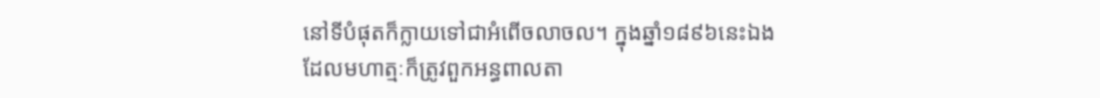នៅទីបំផុតក៏ក្លាយទៅជាអំពើចលាចល។ ក្នុងឆ្នាំ១៨៩៦នេះឯង
ដែលមហាត្មៈក៏ត្រូវពួកអន្ធពាលតា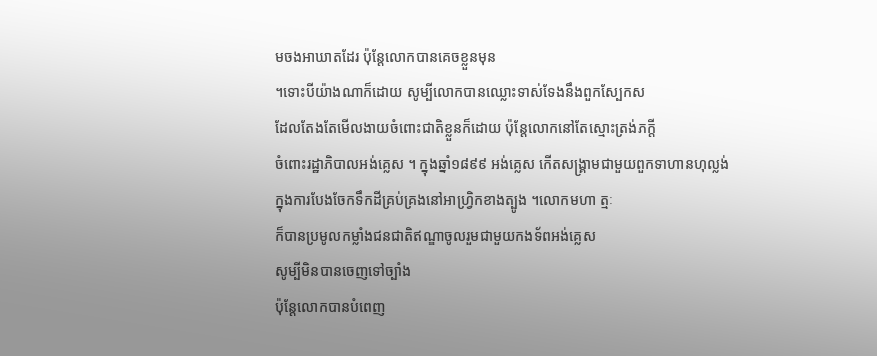មចងអាឃាតដែរ ប៉ុន្តែលោកបានគេចខ្លួនមុន
។ទោះបីយ៉ាងណាក៏ដោយ សូម្បីលោកបានឈ្លោះទាស់ទែងនឹងពួកស្បែកស
ដែលតែងតែមើលងាយចំពោះជាតិខ្លួនក៏ដោយ ប៉ុន្តែលោកនៅតែស្មោះត្រង់ភក្តី
ចំពោះរដ្ឋាភិបាលអង់គ្លេស ។ ក្នុងឆ្នាំ១៨៩៩ អង់គ្លេស កើតសង្គ្រាមជាមួយពួកទាហានហុល្លង់
ក្នុងការបែងចែកទឹកដីគ្រប់គ្រងនៅអាហ្វ្រិកខាងត្បូង ។លោកមហា ត្មៈ
ក៏បានប្រមូលកម្លាំងជនជាតិឥណ្ឌាចូលរួមជាមួយកងទ័ពអង់គ្លេស
សូម្បីមិនបានចេញទៅច្បាំង
ប៉ុន្តែលោកបានបំពេញ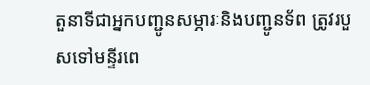តួនាទីជាអ្នកបញ្ជូនសម្ភារៈនិងបញ្ជូនទ័ព ត្រូវរបួសទៅមន្ទីរពេ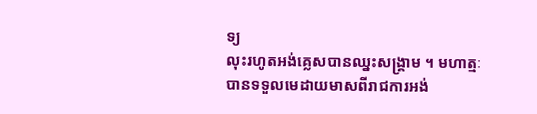ទ្យ
លុះរហូតអង់គ្លេសបានឈ្នះសង្គ្រាម ។ មហាត្មៈ
បានទទួលមេដាយមាសពីរាជការអង់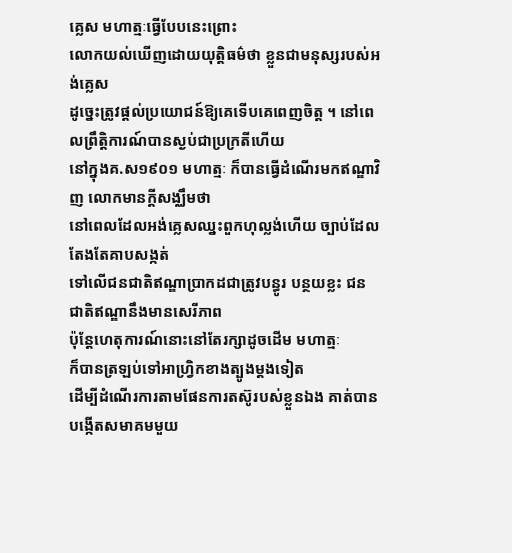គ្លេស មហាត្មៈធ្វើបែបនេះព្រោះ
លោកយល់ឃើញដោយយុត្តិធម៌ថា ខ្លួនជាមនុស្សរបស់អង់គ្លេស
ដូច្នេះត្រូវផ្តល់ប្រយោជន៍ឱ្យគេទើបគេពេញចិត្ត ។ នៅពេលព្រឹត្តិការណ៍បានស្ងប់ជាប្រក្រតីហើយ
នៅក្នុងគ.ស១៩០១ មហាត្មៈ ក៏បានធ្វើដំណើរមកឥណ្ឌាវិញ លោកមានក្តីសង្ឈឹមថា
នៅពេលដែលអង់គ្លេសឈ្នះពួកហុល្លង់ហើយ ច្បាប់ដែលតែងតែគាបសង្កត់
ទៅលើជនជាតិឥណ្ឌាប្រាកដជាត្រូវបន្ធូរ បន្ថយខ្លះ ជនជាតិឥណ្ឌានឹងមានសេរីភាព
ប៉ុន្តែហេតុការណ៍នោះនៅតែរក្សាដូចដើម មហាត្មៈ
ក៏បានត្រឡប់ទៅអាហ្វ្រិកខាងត្បូងម្តងទៀត
ដើម្បីដំណើរការតាមផែនការតស៊ូរបស់ខ្លួនឯង គាត់បានបង្កើតសមាគមមួយ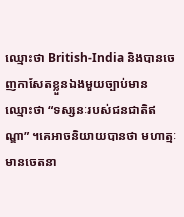ឈ្មោះថា British-India និងបានចេញកាសែតខ្លួនឯងមួយច្បាប់មាន
ឈ្មោះថា “ទស្សនៈរបស់ជនជាតិឥណ្ឌា” ។គេអាចនិយាយបានថា មហាត្មៈ
មានចេតនា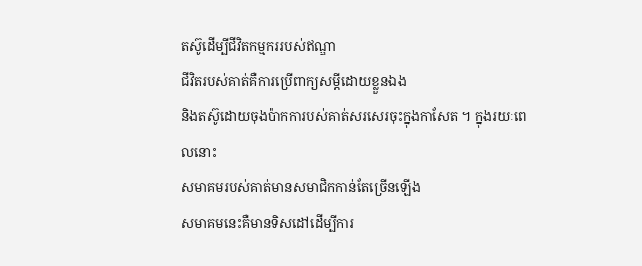តស៊ូដើម្បីជីវិតកម្មកររបស់ឥណ្ឌា
ជីវិតរបស់គាត់គឺការប្រើពាក្យសម្តីដោយខ្លួនឯង
និងតស៊ូដោយចុងប៉ាកការបស់គាត់សរសេរចុះក្នុងកាសែត ។ ក្នុងរយៈពេលនោះ
សមាគមរបស់គាត់មានសមាជិកកាន់តែច្រើនឡើង
សមាគមនេះគឺមានទិសដៅដើម្បីការ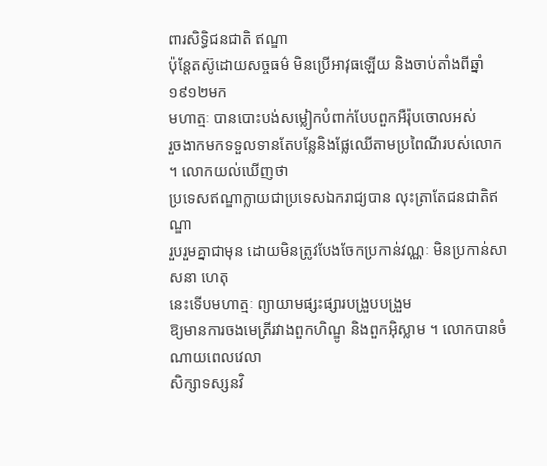ពារសិទ្ធិជនជាតិ ឥណ្ឌា
ប៉ុន្តែតស៊ូដោយសច្ចធម៌ មិនប្រើអាវុធឡើយ និងចាប់តាំងពីឆ្នាំ១៩១២មក
មហាត្មៈ បានបោះបង់សម្លៀកបំពាក់បែបពួកអឺរ៉ុបចោលអស់
រួចងាកមកទទួលទានតែបន្លែនិងផ្លែឈើតាមប្រពៃណីរបស់លោក ។ លោកយល់ឃើញថា
ប្រទេសឥណ្ឌាក្លាយជាប្រទេសឯករាជ្យបាន លុះត្រាតែជនជាតិឥណ្ឌា
រួបរួមគ្នាជាមុន ដោយមិនត្រូវបែងចែកប្រកាន់វណ្ណៈ មិនប្រកាន់សាសនា ហេតុ
នេះទើបមហាត្មៈ ព្យាយាមផ្សះផ្សារបង្រួបបង្រួម
ឱ្យមានការចងមេត្រីរវាងពួកហិណ្ឌូ និងពួកអ៊ិស្លាម ។ លោកបានចំណាយពេលវេលា
សិក្សាទស្សនវិ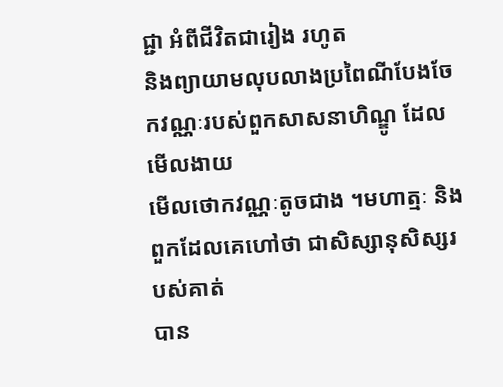ជ្ជា អំពីជីវិតជារៀង រហូត
និងព្យាយាមលុបលាងប្រពៃណីបែងចែកវណ្ណៈរបស់ពួកសាសនាហិណ្ឌូ ដែលមើលងាយ
មើលថោកវណ្ណៈតូចជាង ។មហាត្មៈ និងពួកដែលគេហៅថា ជាសិស្សានុសិស្សរបស់គាត់
បាន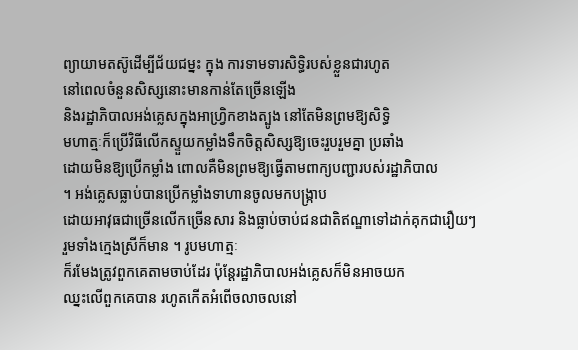ព្យាយាមតស៊ូដើម្បីជ័យជម្នះ ក្នុង ការទាមទារសិទ្ធិរបស់ខ្លួនជារហូត
នៅពេលចំនួនសិស្សនោះមានកាន់តែច្រើនឡើង
និងរដ្ឋាភិបាលអង់គ្លេសក្នុងអាហ្វ្រិកខាងត្បូង នៅតែមិនព្រមឱ្យសិទ្ធិ
មហាត្មៈក៏ប្រើវិធីលើកស្ទួយកម្លាំងទឹកចិត្តសិស្សឱ្យចេះរួបរួមគ្នា ប្រឆាំង
ដោយមិនឱ្យប្រើកម្លាំង ពោលគឺមិនព្រមឱ្យធ្វើតាមពាក្យបញ្ជារបស់រដ្ឋាភិបាល
។ អង់គ្លេសធ្លាប់បានប្រើកម្លាំងទាហានចូលមកបង្ក្រាប
ដោយអាវុធជាច្រើនលើកច្រើនសារ និងធ្លាប់ចាប់ជនជាតិឥណ្ឌាទៅដាក់គុកជារឿយៗ
រួមទាំងក្មេងស្រីក៏មាន ។ រូបមហាត្មៈ
ក៏រមែងត្រូវពួកគេតាមចាប់ដែរ ប៉ុន្តែរដ្ឋាភិបាលអង់គ្លេសក៏មិនអាចយក
ឈ្នះលើពួកគេបាន រហូតកើតអំពើចលាចលនៅ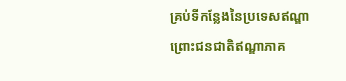គ្រប់ទីកន្លែងនៃប្រទេសឥណ្ឌា
ព្រោះជនជាតិឥណ្ឌាភាគ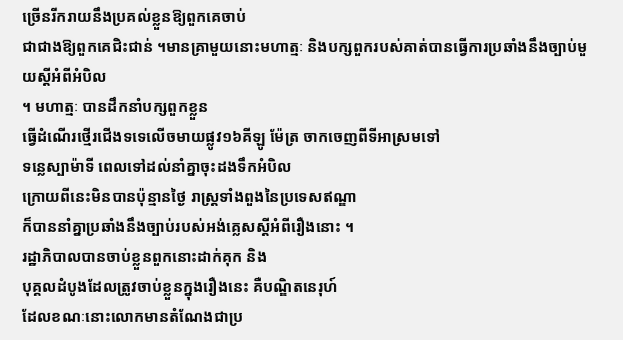ច្រើនរីករាយនឹងប្រគល់ខ្លួនឱ្យពួកគេចាប់
ជាជាងឱ្យពួកគេជិះជាន់ ។មានគ្រាមួយនោះមហាត្មៈ និងបក្សពួករបស់គាត់បានធ្វើការប្រឆាំងនឹងច្បាប់មួយស្តីអំពីអំបិល
។ មហាត្មៈ បានដឹកនាំបក្សពួកខ្លួន
ធ្វើដំណើរថ្មើរជើងទទេលើចមាយផ្លូវ១៦គីឡូ ម៉ែត្រ ចាកចេញពីទីអាស្រមទៅ
ទន្លេស្បាម៉ាទី ពេលទៅដល់នាំគ្នាចុះដងទឹកអំបិល
ក្រោយពីនេះមិនបានប៉ុន្មានថៃ្ង រាស្ត្រទាំងពួងនៃប្រទេសឥណ្ឌា
ក៏បាននាំគ្នាប្រឆាំងនឹងច្បាប់របស់អង់គ្លេសស្តីអំពីរឿងនោះ ។
រដ្ឋាភិបាលបានចាប់ខ្លួនពួកនោះដាក់គុក និង
បុគ្គលដំបូងដែលត្រូវចាប់ខ្លួនក្នុងរឿងនេះ គឺបណ្ឌិតនេរុហ៍
ដែលខណៈនោះលោកមានតំណែងជាប្រ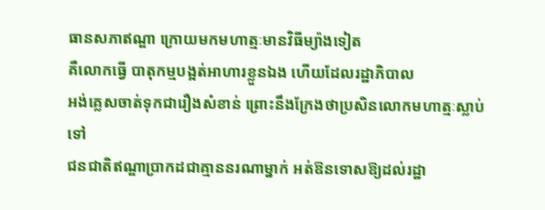ធានសភាឥណ្ឌា ក្រោយមកមហាត្មៈមានវិធីម្យ៉ាងទៀត
គឺលោកធ្វើ បាតុកម្មបង្អត់អាហារខ្លួនឯង ហើយដែលរដ្ឋាភិបាល
អង់គ្លេសចាត់ទុកជារឿងសំខាន់ ព្រោះនឹងក្រែងថាប្រសិនលោកមហាត្មៈស្លាប់ទៅ
ជនជាតិឥណ្ឌាប្រាកដជាគ្មាននរណាម្នាក់ អត់ឱនទោសឱ្យដល់រដ្ឋា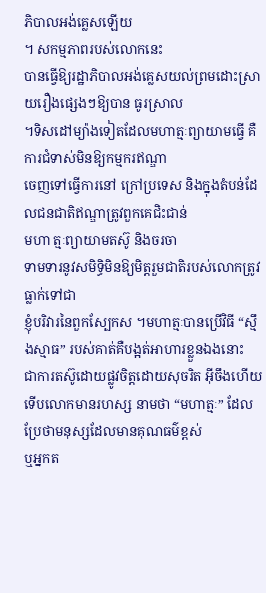ភិបាលអង់គ្លេសឡើយ
។ សកម្មភាពរបស់លោកនេះ
បានធ្វើឱ្យរដ្ឋាភិបាលអង់គ្លេសយល់ព្រមដោះស្រាយរឿងផ្សេងៗឱ្យបាន ធូរស្រាល
។ទិសដៅម្យ៉ាងទៀតដែលមហាត្មៈព្យាយាមធ្វើ គឺការជំទាស់មិនឱ្យកម្មករឥណ្ឌា
ចេញទៅធ្វើការនៅ ក្រៅប្រទេស និងក្នុងតំបន់ដែលជនជាតិឥណ្ឌាត្រូវពួកគេជិះជាន់
មហា ត្មៈព្យាយាមតស៊ូ និងចរចា
ទាមទារនូវសមិទ្ធិមិនឱ្យមិត្តរួមជាតិរបស់លោកត្រូវធ្លាក់ទៅជា
ខ្ញុំបរិវារនៃពួកស្បែកស ។មហាត្មៈបានប្រើវិធី “ស្មឹងស្មាធ” របស់គាត់គឺបង្អត់អាហារខ្លួនឯងនោះ
ជាការតស៊ូដោយផ្លូវចិត្តដោយសុចរិត អ៊ីចឹងហើយទើបលោកមានរហស្ស នាមថា “មហាត្មៈ” ដែលប្រែថាមនុស្សដែលមានគុណធម៌ខ្ពស់
ឬអ្នកត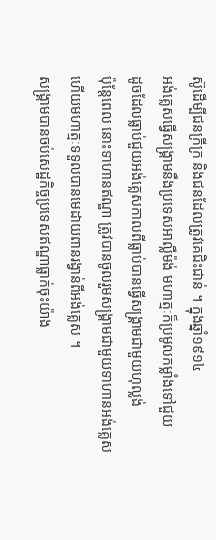ស៊ូដើម្បីជនក្រីក្រ និងជនដែលត្រូវគេជិះជាន់ ។ ក្នុងឆ្នាំ១៩១៤
អង់គ្លេសធ្វើសង្គ្រាមនឹងប្រទេសអាល្លឺម៉ង់ មហាត្មៈក៏ប្រមូលកម្លាំងទៅជួយ
ដូចដែលធ្លាប់ជួយអង់គ្លេសកាលពីធ្លាប់បានធ្វើសង្គ្រាមជាមួយហុល្លង់
ប៉ុន្តែពេល នោះទាហានឥណ្ឌា ត្រូវបានចូលរួមសង្គ្រាមជាមួយទាហានអង់គ្លេស
ហើយមហាត្មៈទទួលបានមេដាយពានរង្វាន់ពីអង់គ្លេស ។
សង្គ្រាមបានចប់សេដ្ឋកិច្ចប្រទេសឥណ្ឌាធ្លាក់ចុះយ៉ាង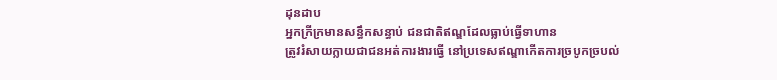ដុនដាប
អ្នកក្រីក្រមានសន្ធឹកសន្ធាប់ ជនជាតិឥណ្ឌដែលធ្លាប់ធ្វើទាហាន
ត្រូវរំសាយក្លាយជាជនអត់ការងារធ្វើ នៅប្រទេសឥណ្ឌាកើតការច្របូកច្របល់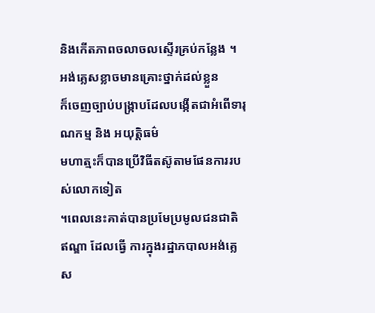និងកើតភាពចលាចលស្ទើរគ្រប់កន្លែង ។ អង់គ្លេសខ្លាចមានគ្រោះថ្នាក់ដល់ខ្លួន
ក៏ចេញច្បាប់បង្ក្រាបដែលបង្កើតជាអំពើទារុណកម្ម និង អយុត្តិធម៌
មហាត្មះក៏បានប្រើវិធីតស៊ូតាមផែនការរបស់លោកទៀត
។ពេលនេះគាត់បានប្រមែប្រមូលជនជាតិ ឥណ្ឌា ដែលធ្វើ ការក្នុងរដ្ឋាភបាលអង់គ្លេស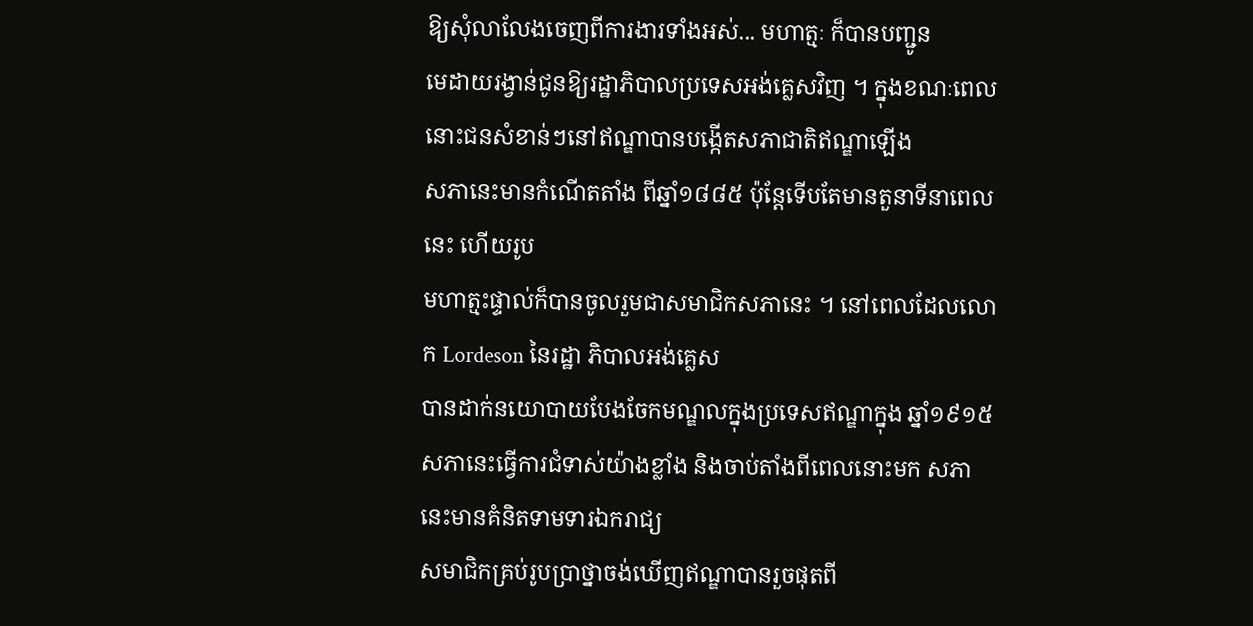ឱ្យសុំលាលែងចេញពីការងារទាំងអស់... មហាត្មៈ ក៏បានបញ្ជូន
មេដាយរង្វាន់ជូនឱ្យរដ្ឋាភិបាលប្រទេសអង់គ្លេសវិញ ។ ក្នុងខណៈពេលនោះជនសំខាន់ៗនៅឥណ្ឌាបានបង្កើតសភាជាតិឥណ្ឌាឡើង
សភានេះមានកំណើតតាំង ពីឆ្នាំ១៨៨៥ ប៉ុន្តែទើបតែមានតួនាទីនាពេលនេះ ហើយរូប
មហាត្មះផ្ទាល់ក៏បានចូលរួមជាសមាជិកសភានេះ ។ នៅពេលដែលលោក Lordeson នៃរដ្ឋា ភិបាលអង់គ្លេស
បានដាក់នយោបាយបែងចែកមណ្ឌលក្នុងប្រទេសឥណ្ឌាក្នុង ឆ្នាំ១៩១៥
សភានេះធ្វើការជំទាស់យ៉ាងខ្លាំង និងចាប់តាំងពីពេលនោះមក សភានេះមានគំនិតទាមទារឯករាជ្យ
សមាជិកគ្រប់រូបប្រាថ្នាចង់ឃើញឥណ្ឌាបានរួចផុតពី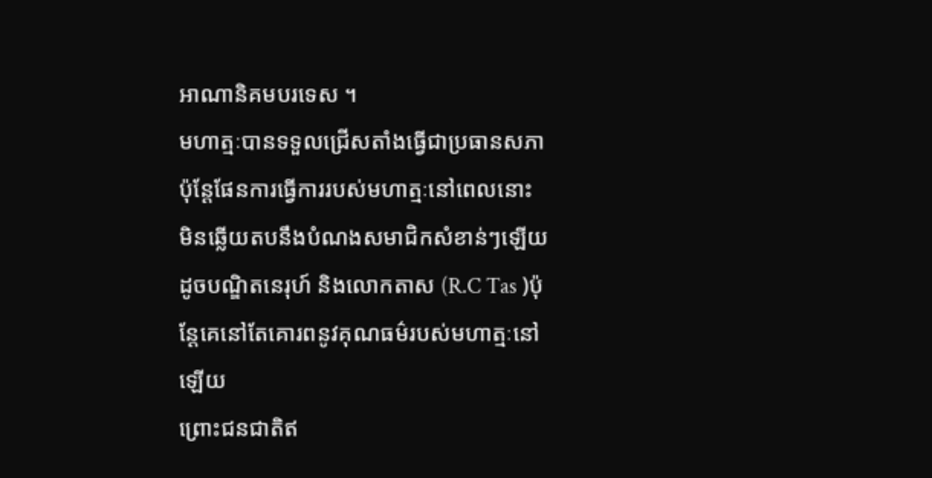អាណានិគមបរទេស ។
មហាត្មៈបានទទួលជ្រើសតាំងធ្វើជាប្រធានសភា
ប៉ុន្តែផែនការធ្វើការរបស់មហាត្មៈនៅពេលនោះ
មិនឆ្លើយតបនឹងបំណងសមាជិកសំខាន់ៗឡើយ ដូចបណ្ឌិតនេរុហ៍ និងលោកតាស (R.C Tas )ប៉ុន្តែគេនៅតែគោរពនូវគុណធម៌របស់មហាត្មៈនៅឡើយ
ព្រោះជនជាតិឥ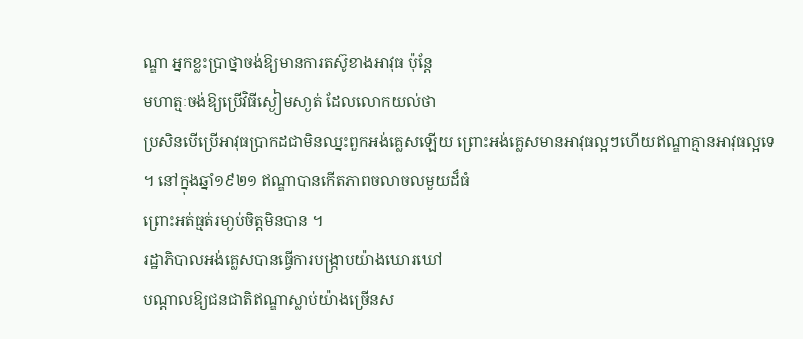ណ្ឌា អ្នកខ្លះប្រាថ្នាចង់ឱ្យមានការតស៊ូខាងអាវុធ ប៉ុន្តែ
មហាត្មៈចង់ឱ្យប្រើវិធីស្ងៀមសា្ងត់ ដែលលោកយល់ថា
ប្រសិនបើប្រើអាវុធប្រាកដជាមិនឈ្នះពួកអង់គ្លេសឡើយ ព្រោះអង់គ្លេសមានអាវុធល្អៗហើយឥណ្ឌាគ្មានអាវុធល្អទេ
។ នៅក្នុងឆ្នាំ១៩២១ ឥណ្ឌាបានកើតភាពចលាចលមួយដ៏ធំ
ព្រោះអត់ធ្មត់រមា្ងប់ចិត្តមិនបាន ។
រដ្ឋាភិបាលអង់គ្លេសបានធ្វើការបង្ក្រាបយ៉ាងឃោរឃៅ
បណ្តាលឱ្យជនជាតិឥណ្ឌាស្លាប់យ៉ាងច្រើនស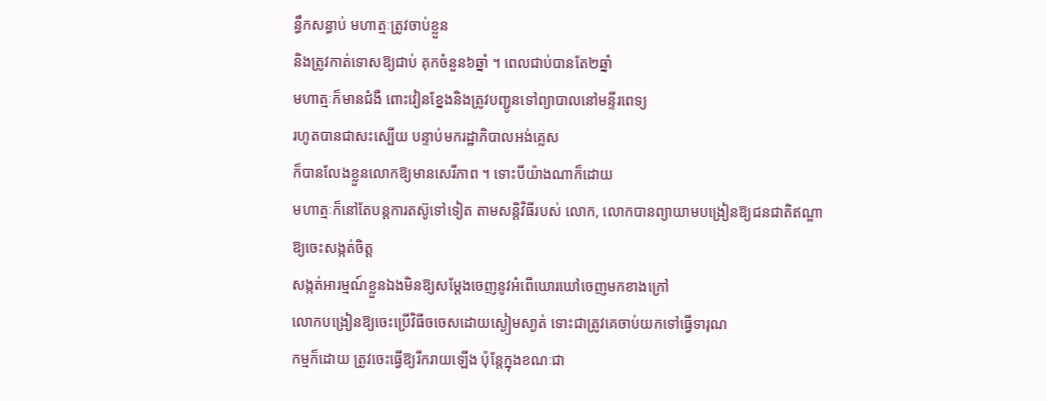ន្ធឹកសន្ធាប់ មហាត្មៈត្រូវចាប់ខ្លួន
និងត្រូវកាត់ទោសឱ្យជាប់ គុកចំនួន៦ឆ្នាំ ។ ពេលជាប់បានតែ២ឆ្នាំ
មហាត្មៈក៏មានជំងឺ ពោះវៀនខ្នែងនិងត្រូវបញ្ជូនទៅព្យាបាលនៅមន្ទីរពេទ្យ
រហូតបានជាសះស្បើយ បន្ទាប់មករដ្ឋាភិបាលអង់គ្លេស
ក៏បានលែងខ្លួនលោកឱ្យមានសេរីភាព ។ ទោះបីយ៉ាងណាក៏ដោយ
មហាត្មៈក៏នៅតែបន្តការតស៊ូទៅទៀត តាមសន្តិវិធីរបស់ លោក, លោកបានព្យាយាមបង្រៀនឱ្យជនជាតិឥណ្ឌា
ឱ្យចេះសង្កត់ចិត្ត
សង្កត់អារម្មណ៍ខ្លួនឯងមិនឱ្យសម្តែងចេញនូវអំពើឃោរឃៅចេញមកខាងក្រៅ
លោកបង្រៀនឱ្យចេះប្រើវិធីចចេសដោយស្ងៀមសា្ងត់ ទោះជាត្រូវគេចាប់យកទៅធ្វើទារុណ
កម្មក៏ដោយ ត្រូវចេះធ្វើឱ្យរីករាយឡើង ប៉ុន្តែក្នុងខណៈជា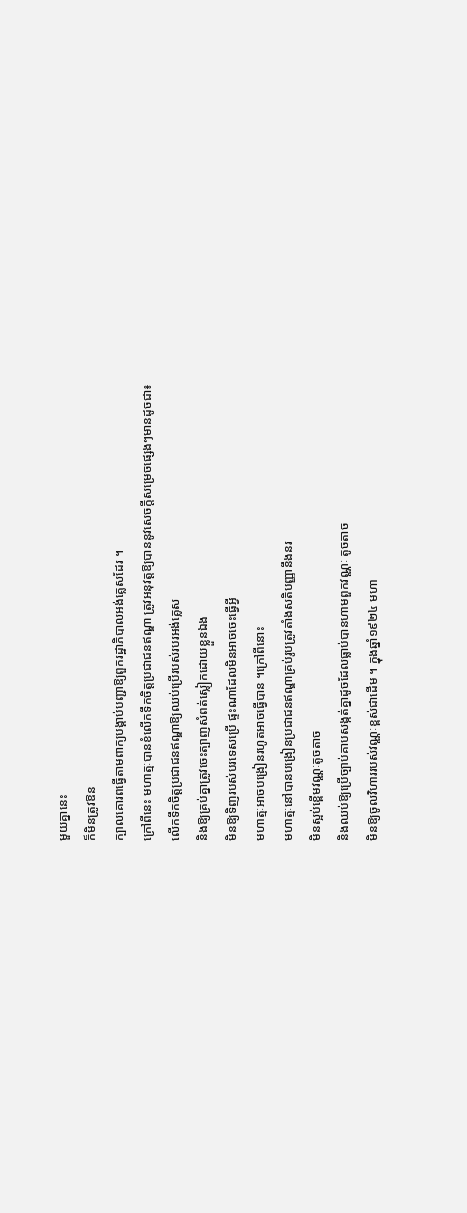មួយគ្នានេះ
ក៏មិនត្រូវឱន
ក្បាលគោរពធ្វើតាមពាក្យបង្គាប់បញ្ជាឱ្យពួករដ្ឋាភិបាលអង់គ្លេសដែរ ។
ក្រៅពីនេះ មហាត្មៈបានខំលើកទឹកចិត្តប្រជាជនឥណ្ឌា ត្រូវអនុវត្តឱ្យបាននូវសេចក្តីសម្រេចផ្សេងៗមានដូចជា៖
លើកទឹកចិត្តប្រជាជនឥណ្ឌាឱ្យឈប់ប្រើរបស់របរអង់គ្លេស
និងឱ្យគ្រប់គ្នាត្រូវចេះត្បាញសំពត់ស្លៀកដោយខ្លួនឯង
មិនឱ្យទិញរបស់បរទេសប្រើ ផ្ទះណាដែលមិនអាចចេះធ្វើអ្វី
មហាត្មៈអាចបង្រៀនរហូតអាចធ្វើបាន ។ក្រៅពីនោះ
មហាត្មៈនៅបានបង្រៀនប្រជាជនឥណ្ឌាគ្រប់រូបត្រូវតាំងសតិបញ្ញានឹងនរ
មិនស្អប់ខ្ពើមវណ្ណៈតូចតាច
និងឈប់ឱ្យប្រើច្បាប់គាបសង្កត់គ្នាដូចដែលធ្លាប់បានហាមពួកវណ្ណៈ តូចតាច
មិនឱ្យចូលវិហាររបស់វណ្ណៈខ្ពស់ជាដើម ។ ក្នុងឆ្នាំ១៩២៤ មហា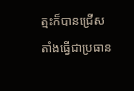ត្មះក៏បានជ្រើសតាំងធ្វើជាប្រធាន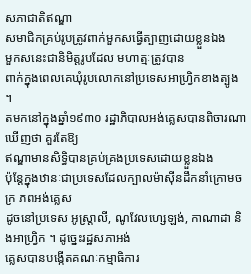សភាជាតិឥណ្ឌា
សមាជិកគ្រប់រូបត្រូវពាក់មួកសធ្វើត្បាញដោយខ្លួនឯង
មួកសនេះជានិមិត្តរូបដែល មហាត្មៈត្រូវបាន
ពាក់ក្នុងពេលគេឃុំរូបលោកនៅប្រទេសអាហ្វ្រិកខាងត្បូង ។
តមកនៅក្នុងឆ្នាំ១៩៣០ រដ្ឋាភិបាលអង់គ្លេសបានពិចារណាឃើញថា គួរតែឱ្យ
ឥណ្ឌាមានសិទ្ធិបានគ្រប់គ្រងប្រទេសដោយខ្លួនឯង
ប៉ុន្តែក្នុងឋានៈជាប្រទេសដែលក្បាលម៉ាស៊ីនដឹកនាំក្រោមចក្រ ភពអង់គ្លេស
ដូចនៅប្រទេស អូស្ត្រាលី, ណូវែលហ្សេឡង់, កាណាដា និងអាហ្វ្រិក ។ ដូច្នេះរដ្ឋសភាអង់
គ្លេសបានបង្កើតគណៈកម្មាធិការ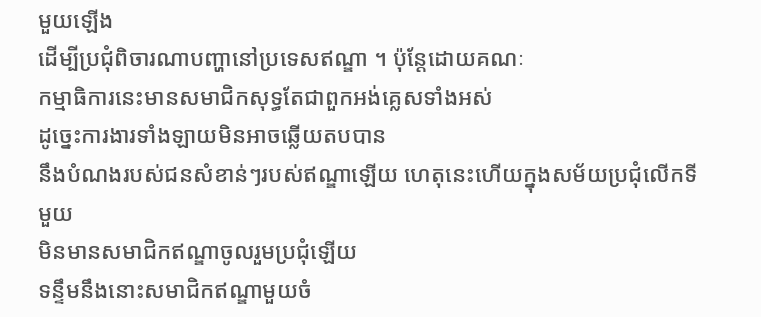មួយឡើង
ដើម្បីប្រជុំពិចារណាបញ្ហានៅប្រទេសឥណ្ឌា ។ ប៉ុន្តែដោយគណៈ
កម្មាធិការនេះមានសមាជិកសុទ្ធតែជាពួកអង់គ្លេសទាំងអស់
ដូច្នេះការងារទាំងឡាយមិនអាចឆ្លើយតបបាន
នឹងបំណងរបស់ជនសំខាន់ៗរបស់ឥណ្ឌាឡើយ ហេតុនេះហើយក្នុងសម័យប្រជុំលើកទីមួយ
មិនមានសមាជិកឥណ្ឌាចូលរួមប្រជុំឡើយ
ទន្ទឹមនឹងនោះសមាជិកឥណ្ឌាមួយចំ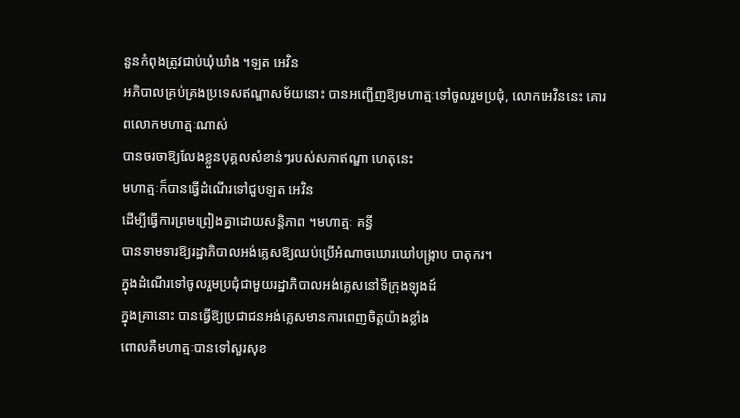នួនកំពុងត្រូវជាប់ឃុំឃាំង ។ឡត អេវិន
អភិបាលគ្រប់គ្រងប្រទេសឥណ្ឌាសម័យនោះ បានអញ្ជើញឱ្យមហាត្មៈទៅចូលរួមប្រជុំ, លោកអេវិននេះ គោរពលោកមហាត្មៈណាស់
បានចរចាឱ្យលែងខ្លួនបុគ្គលសំខាន់ៗរបស់សភាឥណ្ឌា ហេតុនេះ
មហាត្មៈក៏បានធ្វើដំណើរទៅជួបឡត អេវិន
ដើម្បីធ្វើការព្រមព្រៀងគ្នាដោយសន្តិភាព ។មហាត្មៈ គន្ធី
បានទាមទារឱ្យរដ្ឋាភិបាលអង់គ្លេសឱ្យឈប់ប្រើអំណាចឃោរឃៅបង្ក្រាប បាតុករ។
ក្នុងដំណើរទៅចូលរួមប្រជុំជាមួយរដ្ឋាភិបាលអង់គ្លេសនៅទីក្រុងឡុងដ៍
ក្នុងគ្រានោះ បានធ្វើឱ្យប្រជាជនអង់គ្លេសមានការពេញចិត្តយ៉ាងខ្លាំង
ពោលគឺមហាត្មៈបានទៅសួរសុខ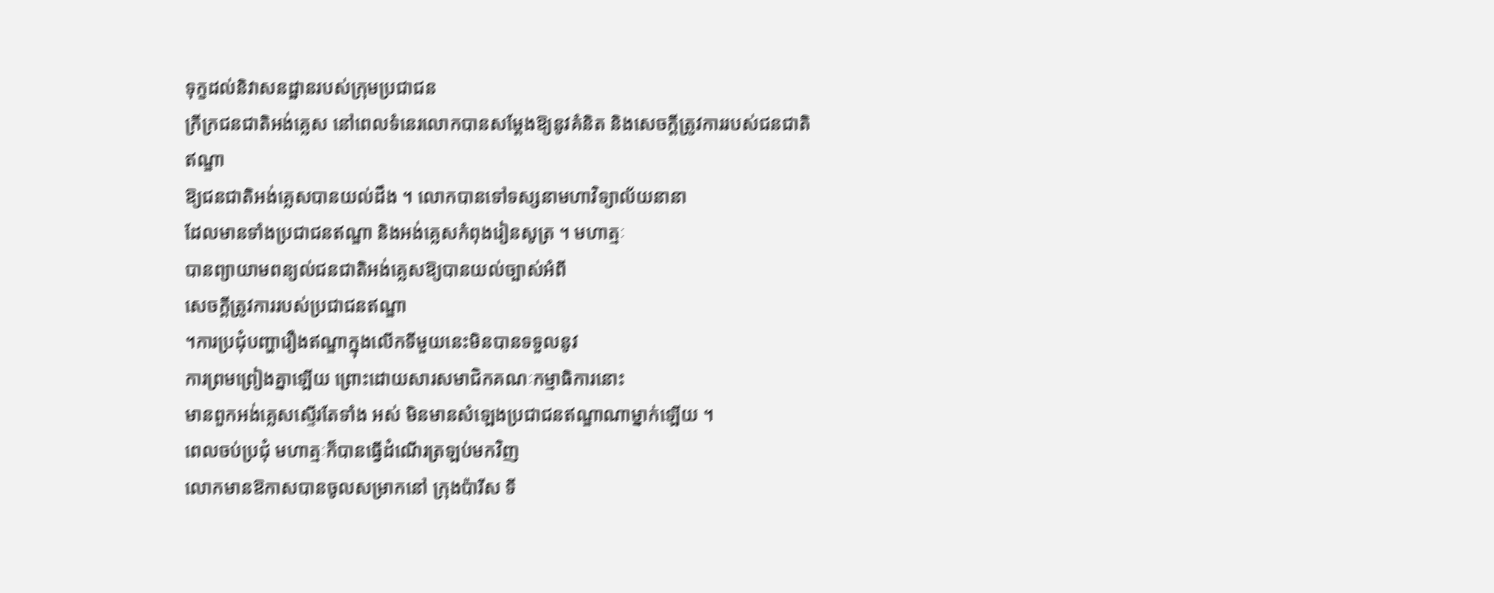ទុក្ខដល់និវាសនដ្ឋានរបស់ក្រុមប្រជាជន
ក្រីក្រជនជាតិអង់គ្លេស នៅពេលទំនេរលោកបានសម្តែងឱ្យនូវគំនិត និងសេចក្តីត្រូវការរបស់ជនជាតិឥណ្ឌា
ឱ្យជនជាតិអង់គ្លេសបានយល់ដឹង ។ លោកបានទៅទស្សនាមហាវិទ្យាល័យនានា
ដែលមានទាំងប្រជាជនឥណ្ឌា និងអង់គ្លេសកំពុងរៀនសូត្រ ។ មហាត្មៈ
បានព្យាយាមពន្យល់ជនជាតិអង់គ្លេសឱ្យបានយល់ច្បាស់អំពី
សេចក្តីត្រូវការរបស់ប្រជាជនឥណ្ឌា
។ការប្រជុំបញ្ហារឿងឥណ្ឌាក្នុងលើកទីមួយនេះមិនបានទទួលនូវ
ការព្រមព្រៀងគ្នាឡើយ ព្រោះដោយសារសមាជិកគណៈកម្មាធិការនោះ
មានពួកអង់គ្លេសស្ទើរតែទាំង អស់ មិនមានសំឡេងប្រជាជនឥណ្ឌាណាម្នាក់ឡើយ ។
ពេលចប់ប្រជុំ មហាត្មៈក៏បានធ្វើដំណើរត្រឡប់មកវិញ
លោកមានឱកាសបានចូលសម្រាកនៅ ក្រុងប៉ារីស ទី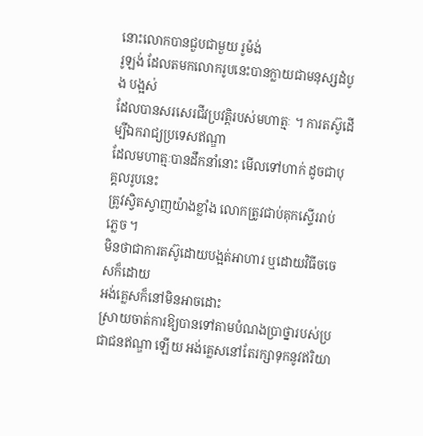នោះលោកបានជួបជាមួយ រូម៉ង់
រូឡង់ ដែលតមកលោករូបនេះបានក្លាយជាមនុស្សដំបូង បង្អស់
ដែលបានសរសេរជីវប្រវត្តិរបស់មហាត្មៈ ។ ការតស៊ូដើម្បីឯករាជ្យប្រទេសឥណ្ឌា
ដែលមហាត្មៈបានដឹកនាំនោះ មើលទៅហាក់ ដូចជាបុគ្គលរូបនេះ
ត្រូវស្វិតស្វាញយ៉ាងខ្លាំង លោកត្រូវជាប់គុកស្ទើររាប់ភ្លេច ។
មិនថាជាការតស៊ូដោយបង្អត់អាហារ ឬដោយវិធីចចេសក៏ដោយ
អង់គ្លេសក៏នៅមិនអាចដោះ
ស្រាយចាត់ការឱ្យបានទៅតាមបំណងប្រាថ្នារបស់ប្រជាជនឥណ្ឌា ឡើយ អង់គ្លេសនៅតែរក្សាទុកនូវឥរិយា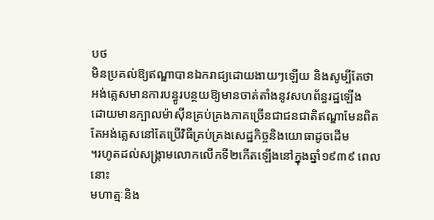បថ
មិនប្រគល់ឱ្យឥណ្ឌាបានឯករាជ្យដោយងាយៗឡើយ និងសូម្បីតែថា
អង់គ្លេសមានការបន្ធូរបន្ថយឱ្យមានចាត់តាំងនូវសហព័ន្ធរដ្ឋឡើង
ដោយមានក្បាលម៉ាស៊ីនគ្រប់គ្រងភាគច្រើនជាជនជាតិឥណ្ឌាមែនពិត
តែអង់គ្លេសនៅតែប្រើវិធីគ្រប់គ្រងសេដ្ឋកិច្ចនិងយោធាដូចដើម
។រហូតដល់សង្គ្រាមលោកលើកទី២កើតឡើងនៅក្នុងឆ្នាំ១៩៣៩ ពេលនោះ
មហាត្មៈនិង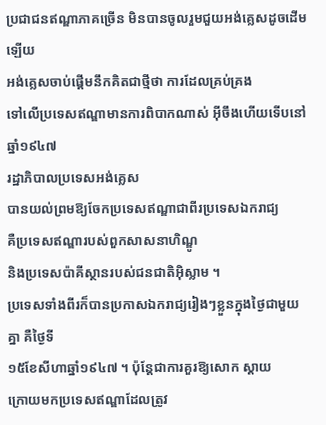ប្រជាជនឥណ្ឌាភាគច្រើន មិនបានចូលរួមជួយអង់គ្លេសដូចដើមឡើយ
អង់គ្លេសចាប់ផ្តើមនឹកគិតជាថ្មីថា ការដែលគ្រប់គ្រង
ទៅលើប្រទេសឥណ្ឌាមានការពិបាកណាស់ អ៊ីចឹងហើយទើបនៅឆ្នាំ១៩៤៧
រដ្ឋាភិបាលប្រទេសអង់គ្លេស
បានយល់ព្រមឱ្យចែកប្រទេសឥណ្ឌាជាពីរប្រទេសឯករាជ្យ
គឺប្រទេសឥណ្ឌារបស់ពួកសាសនាហិណ្ឌូ
និងប្រទេសប៉ាគីស្ថានរបស់ជនជាតិអ៊ិស្លាម ។
ប្រទេសទាំងពីរក៏បានប្រកាសឯករាជ្យរៀងៗខ្លួនក្នុងថៃ្ងជាមួយគ្នា គឺថៃ្ងទី
១៥ខែសីហាឆ្នាំ១៩៤៧ ។ ប៉ុន្តែជាការគួរឱ្យសោក ស្តាយ
ក្រោយមកប្រទេសឥណ្ឌាដែលត្រូវ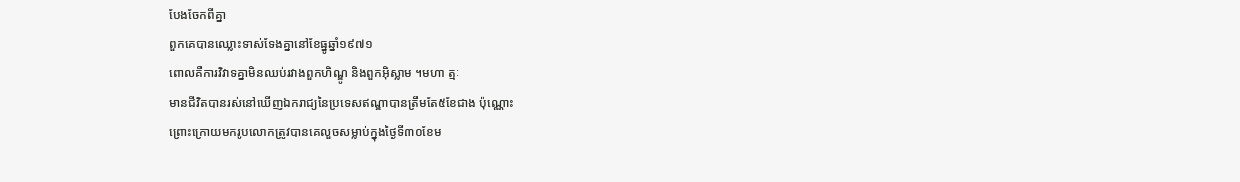បែងចែកពីគ្នា
ពួកគេបានឈ្លោះទាស់ទែងគ្នានៅខែធ្នូឆ្នាំ១៩៧១
ពោលគឺការវិវាទគ្នាមិនឈប់រវាងពួកហិណ្ឌូ និងពួកអ៊ិស្លាម ។មហា ត្មៈ
មានជីវិតបានរស់នៅឃើញឯករាជ្យនៃប្រទេសឥណ្ឌាបានត្រឹមតែ៥ខែជាង ប៉ុណ្ណោះ
ព្រោះក្រោយមករូបលោកត្រូវបានគេលួចសម្លាប់ក្នុងថៃ្ងទី៣០ខែម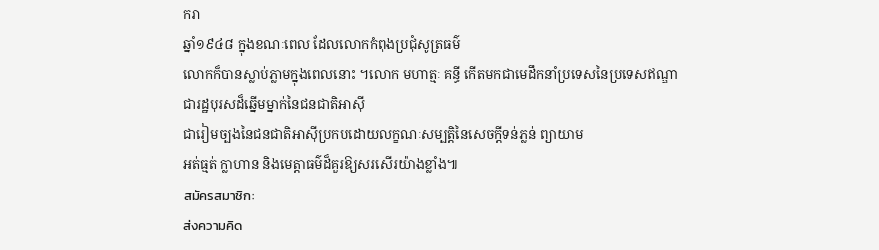ករា
ឆ្នាំ១៩៤៨ ក្នុងខណៈពេល ដែលលោកកំពុងប្រជុំសូត្រធម៌
លោកក៏បានស្លាប់ភ្លាមក្នុងពេលនោះ ។លោក មហាត្មៈ គន្ធី កើតមកជាមេដឹកនាំប្រទេសនៃប្រទេសឥណ្ឌា
ជារដ្ឋបុរសដ៏ឆ្នើមម្នាក់នៃជនជាតិអាស៊ី
ជារៀមច្បងនៃជនជាតិអាស៊ីប្រកបដោយលក្ខណៈសម្បត្តិនៃសេចក្តីទន់ភ្លន់ ព្យាយាម
អត់ធ្មត់ ក្លាហាន និងមេត្តាធម៌ដ៏គួរឱ្យសរសើរយ៉ាងខ្លាំង៕
สมัครสมาชิก:
ส่งความคิด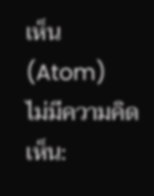เห็น (Atom)
ไม่มีความคิดเห็น: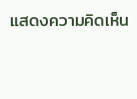แสดงความคิดเห็น